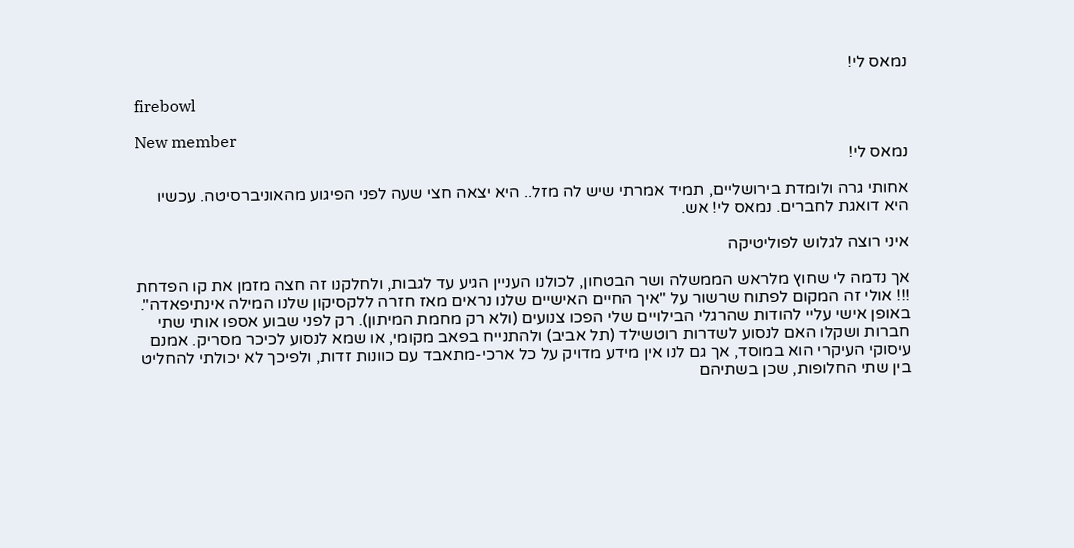נמאס לי!

firebowl

New member
נמאס לי!

אחותי גרה ולומדת בירושליים, תמיד אמרתי שיש לה מזל.. היא יצאה חצי שעה לפני הפיגוע מהאוניברסיטה. עכשיו היא דואגת לחברים. נמאס לי! אש.

איני רוצה לגלוש לפוליטיקה

אך נדמה לי שחוץ מלראש הממשלה ושר הבטחון, לכולנו העניין הגיע עד לגבות, ולחלקנו זה חצה מזמן את קו הפדחת !!! אולי זה המקום לפתוח שרשור על "איך החיים האישיים שלנו נראים מאז חזרה ללקסיקון שלנו המילה אינתיפאדה". באופן אישי עליי להודות שהרגלי הבילויים שלי הפכו צנועים (ולא רק מחמת המיתון). רק לפני שבוע אספו אותי שתי חברות ושקלו האם לנסוע לשדרות רוטשילד (תל אביב) ולהתנייח בפאב מקומי, או שמא לנסוע לכיכר מסריק. אמנם עיסוקי העיקרי הוא במוסד, אך גם לנו אין מידע מדויק על כל ארכי-מתאבד עם כוונות זדות, ולפיכך לא יכולתי להחליט בין שתי החלופות, שכן בשתיהם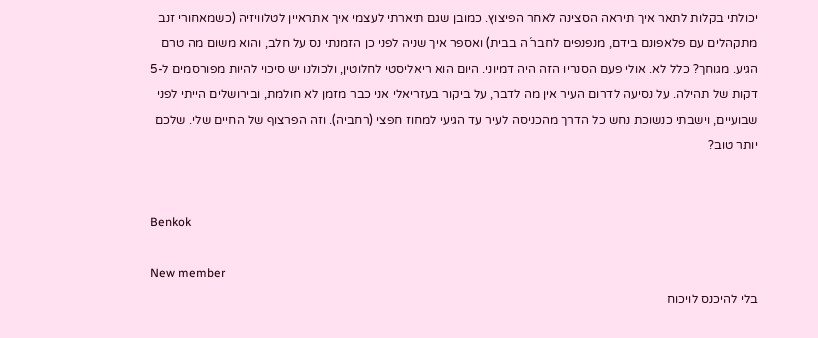יכולתי בקלות לתאר איך תיראה הסצינה לאחר הפיצוץ. כמובן שגם תיארתי לעצמי איך אתראיין לטלוויזיה (כשמאחורי זנב מתקהלים עם פלאפונם בידם, מנפנפים לחבר´ה בבית) ואספר איך שניה לפני כן הזמנתי נס על חלב, והוא משום מה טרם הגיע. מגוחך? כלל לא. אולי פעם הסנריו הזה היה דמיוני. היום הוא ריאליסטי לחלוטין, ולכולנו יש סיכוי להיות מפורסמים ל-5 דקות של תהילה. על נסיעה לדרום העיר אין מה לדבר, על ביקור בעזריאלי אני כבר מזמן לא חולמת, ובירושלים הייתי לפני שבועיים, וישבתי כנשוכת נחש כל הדרך מהכניסה לעיר עד הגיעי למחוז חפצי (רחביה). וזה הפרצוף של החיים שלי. שלכם יותר טוב?


Benkok

New member
בלי להיכנס לויכוח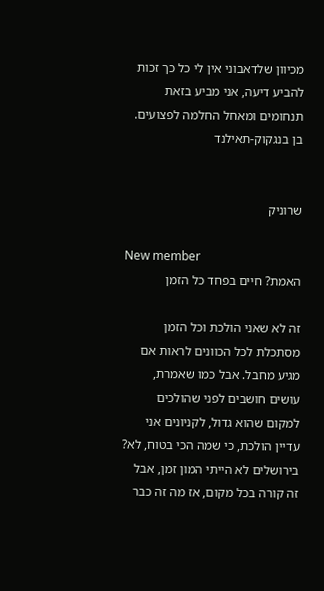מכיוון שלדאבוני אין לי כל כך זכות להביע דיעה, אני מביע בזאת תנחומים ומאחל החלמה לפצועים. בן בנגקוק-תאילנד


שרוניק

New member
האמת? חיים בפחד כל הזמן

זה לא שאני הולכת וכל הזמן מסתכלת לכל הכוונים לראות אם מגיע מחבל. אבל כמו שאמרת, עושים חושבים לפני שהולכים למקום שהוא גדול, לקניונים אני עדיין הולכת, כי שמה הכי בטוח, לא? בירושלים לא הייתי המון זמן, אבל זה קורה בכל מקום, אז מה זה כבר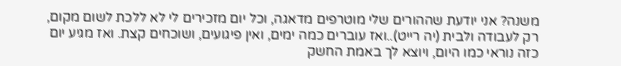משנה? אני יודעת שההורים שלי מוטרפים מדאגה, וכל יום מזכירים לי לא ללכת לשום מקום, רק לעבודה ולבית (יה רייט)..ואז עוברים כמה ימים, ואין פיגועים, ושוכחים קצת. ואז מגיע יום כזה נוראי כמו היום, ויוצא לך באמת החשק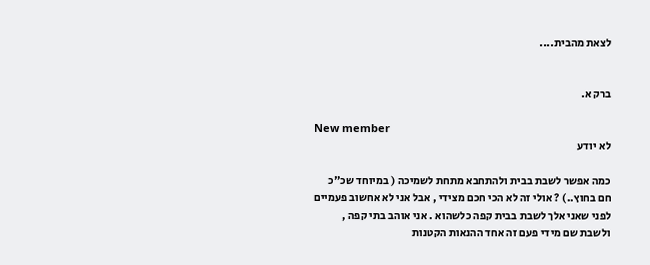לצאת מהבית....


ברק א.

New member
לא יודע

כמה אפשר לשבת בבית ולהתחבא מתחת לשמיכה ( במיוחד שכ"כ חם בחוץ..) ? אולי זה לא הכי חכם מצידי , אבל אני לא אחשוב פעמיים לפני שאני אלך לשבת בבית קפה כלשהוא . אני אוהב בתי קפה , ולשבת שם מידי פעם זה אחד ההנאות הקטנות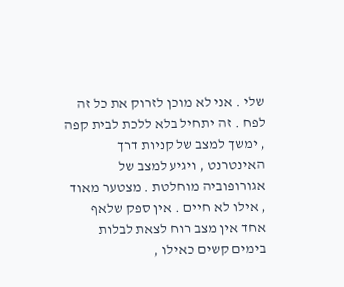שלי . אני לא מוכן לזרוק את כל זה לפח . זה יתחיל בלא ללכת לבית קפה , ימשך למצב של קניות דרך האינטרנט , ויגיע למצב של אגורופוביה מוחלטת . מצטער מאוד , אילו לא חיים . אין ספק שלאף אחד אין מצב רוח לצאת לבלות בימים קשים כאילו ,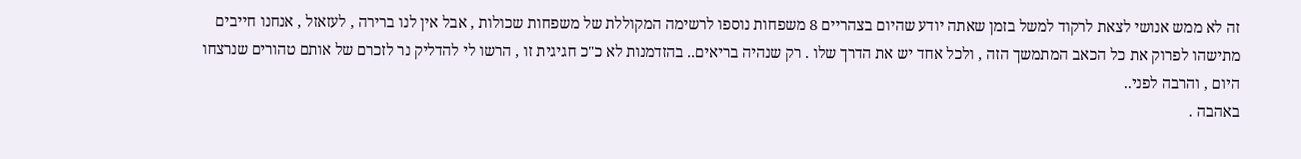זה לא ממש אנושי לצאת לרקוד למשל בזמן שאתה יודע שהיום בצהריים 8 משפחות נוספו לרשימה המקוללת של משפחות שכולות , אבל אין לנו ברירה , לעזאזל , אנחנו חייבים מתישהו לפרוק את כל הכאב המתמשך הזה , ולכל אחד יש את הדרך שלו . רק שנהיה בריאים.. בהזדמנות לא כ"כ חגיגית זו , הרשו לי להדליק נר לזכרם של אותם טהורים שנרצחו היום , והרבה לפני..
באהבה .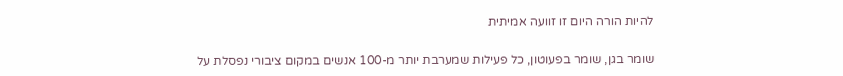להיות הורה היום זו זוועה אמיתית

שומר בגן, שומר בפעוטון, כל פעילות שמערבת יותר מ-100 אנשים במקום ציבורי נפסלת על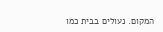המקום. נעולים בבית כמו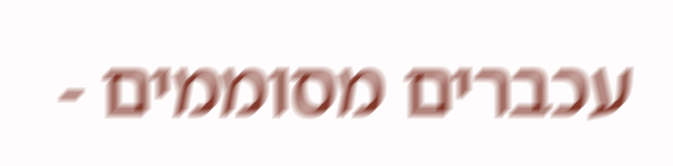עכברים מסוממים -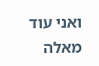ואני עוד מאלה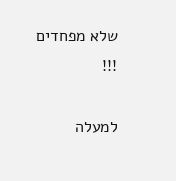שלא מפחדים !!!

למעלה